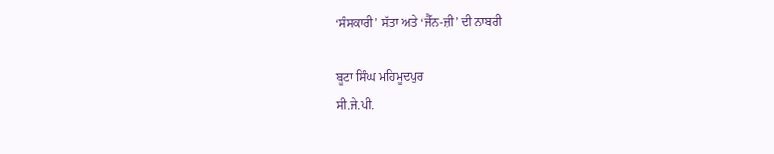‘ਸੰਸਕਾਰੀ’ ਸੱਤਾ ਅਤੇ ‘ਜੈੱਨ-ਜ਼ੀ’ ਦੀ ਨਾਬਰੀ

ਬੂਟਾ ਸਿੰਘ ਮਹਿਮੂਦਪੁਰ
ਸੀ.ਜੇ.ਪੀ.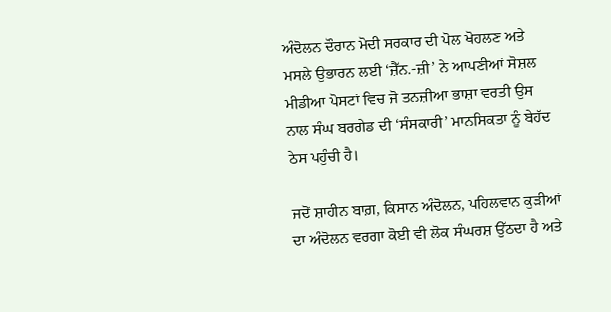ਅੰਦੋਲਨ ਦੌਰਾਨ ਮੋਦੀ ਸਰਕਾਰ ਦੀ ਪੋਲ ਖੋਹਲਣ ਅਤੇ ਮਸਲੇ ਉਭਾਰਨ ਲਈ ‘ਜ਼ੈੱਨ.-ਜ਼ੀ’ ਨੇ ਆਪਣੀਆਂ ਸੋਸ਼ਲ ਮੀਡੀਆ ਪੋਸਟਾਂ ਵਿਚ ਜੋ ਤਨਜ਼ੀਆ ਭਾਸ਼ਾ ਵਰਤੀ ਉਸ ਨਾਲ ਸੰਘ ਬਰਗੇਡ ਦੀ ‘ਸੰਸਕਾਰੀ’ ਮਾਨਸਿਕਤਾ ਨੂੰ ਬੇਹੱਦ ਠੇਸ ਪਹੁੰਚੀ ਹੈ।

ਜਦੋਂ ਸ਼ਾਹੀਨ ਬਾਗ਼, ਕਿਸਾਨ ਅੰਦੋਲਨ, ਪਹਿਲਵਾਨ ਕੁੜੀਆਂ ਦਾ ਅੰਦੋਲਨ ਵਰਗਾ ਕੋਈ ਵੀ ਲੋਕ ਸੰਘਰਸ਼ ਉੱਠਦਾ ਹੈ ਅਤੇ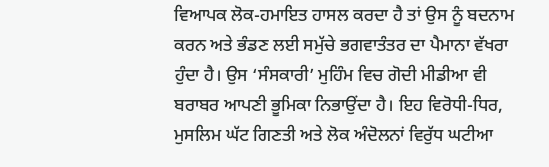ਵਿਆਪਕ ਲੋਕ-ਹਮਾਇਤ ਹਾਸਲ ਕਰਦਾ ਹੈ ਤਾਂ ਉਸ ਨੂੰ ਬਦਨਾਮ ਕਰਨ ਅਤੇ ਭੰਡਣ ਲਈ ਸਮੁੱਚੇ ਭਗਵਾਤੰਤਰ ਦਾ ਪੈਮਾਨਾ ਵੱਖਰਾ ਹੁੰਦਾ ਹੈ। ਉਸ ‘ਸੰਸਕਾਰੀ’ ਮੁਹਿੰਮ ਵਿਚ ਗੋਦੀ ਮੀਡੀਆ ਵੀ ਬਰਾਬਰ ਆਪਣੀ ਭੂਮਿਕਾ ਨਿਭਾਉਂਦਾ ਹੈ। ਇਹ ਵਿਰੋਧੀ-ਧਿਰ, ਮੁਸਲਿਮ ਘੱਟ ਗਿਣਤੀ ਅਤੇ ਲੋਕ ਅੰਦੋਲਨਾਂ ਵਿਰੁੱਧ ਘਟੀਆ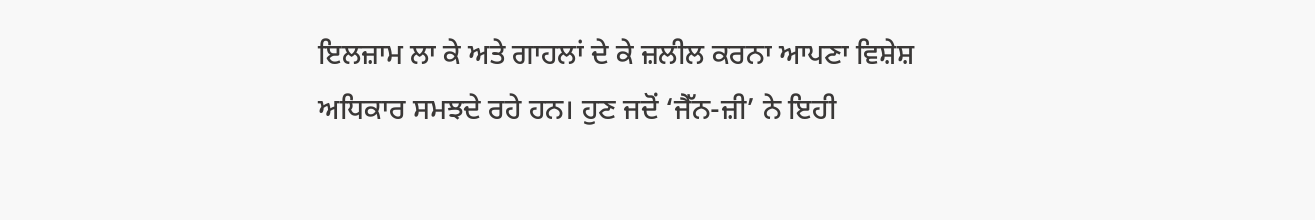ਇਲਜ਼ਾਮ ਲਾ ਕੇ ਅਤੇ ਗਾਹਲਾਂ ਦੇ ਕੇ ਜ਼ਲੀਲ ਕਰਨਾ ਆਪਣਾ ਵਿਸ਼ੇਸ਼ ਅਧਿਕਾਰ ਸਮਝਦੇ ਰਹੇ ਹਨ। ਹੁਣ ਜਦੋਂ ‘ਜੈੱਨ-ਜ਼ੀ’ ਨੇ ਇਹੀ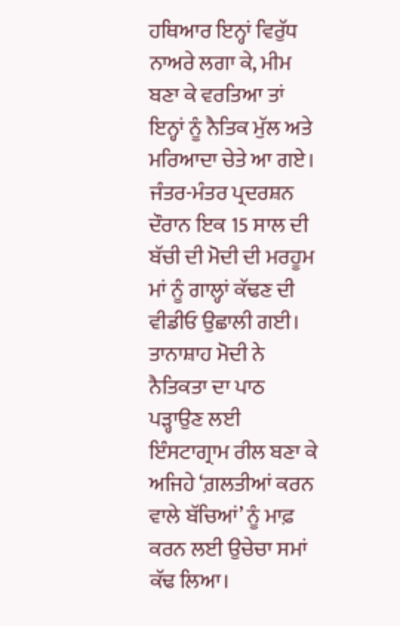ਹਥਿਆਰ ਇਨ੍ਹਾਂ ਵਿਰੁੱਧ ਨਾਅਰੇ ਲਗਾ ਕੇ, ਮੀਮ ਬਣਾ ਕੇ ਵਰਤਿਆ ਤਾਂ ਇਨ੍ਹਾਂ ਨੂੰ ਨੈਤਿਕ ਮੁੱਲ ਅਤੇ ਮਰਿਆਦਾ ਚੇਤੇ ਆ ਗਏ। ਜੰਤਰ-ਮੰਤਰ ਪ੍ਰਦਰਸ਼ਨ ਦੌਰਾਨ ਇਕ 15 ਸਾਲ ਦੀ ਬੱਚੀ ਦੀ ਮੋਦੀ ਦੀ ਮਰਹੂਮ ਮਾਂ ਨੂੰ ਗਾਲ੍ਹਾਂ ਕੱਢਣ ਦੀ ਵੀਡੀਓ ਉਛਾਲੀ ਗਈ। ਤਾਨਾਸ਼ਾਹ ਮੋਦੀ ਨੇ ਨੈਤਿਕਤਾ ਦਾ ਪਾਠ ਪੜ੍ਹਾਉਣ ਲਈ ਇੰਸਟਾਗ੍ਰਾਮ ਰੀਲ ਬਣਾ ਕੇ ਅਜਿਹੇ ‘ਗ਼ਲਤੀਆਂ ਕਰਨ ਵਾਲੇ ਬੱਚਿਆਂ’ ਨੂੰ ਮਾਫ਼ ਕਰਨ ਲਈ ਉਚੇਚਾ ਸਮਾਂ ਕੱਢ ਲਿਆ।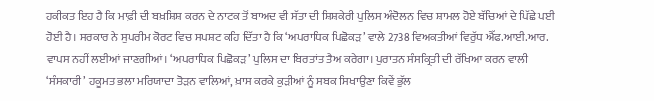ਹਕੀਕਤ ਇਹ ਹੈ ਕਿ ਮਾਫ਼ੀ ਦੀ ਬਖ਼ਸ਼ਿਸ਼ ਕਰਨ ਦੇ ਨਾਟਕ ਤੋਂ ਬਾਅਦ ਵੀ ਸੱਤਾ ਦੀ ਸ਼ਿਸ਼ਕੇਰੀ ਪੁਲਿਸ ਅੰਦੋਲਨ ਵਿਚ ਸ਼ਾਮਲ ਹੋਏ ਬੱਚਿਆਂ ਦੇ ਪਿੱਛੇ ਪਈ ਹੋਈ ਹੈ। ਸਰਕਾਰ ਨੇ ਸੁਪਰੀਮ ਕੋਰਟ ਵਿਚ ਸਪਸ਼ਟ ਕਹਿ ਦਿੱਤਾ ਹੈ ਕਿ ‘ਅਪਰਾਧਿਕ ਪਿਛੋਕੜ’ ਵਾਲੇ 2738 ਵਿਅਕਤੀਆਂ ਵਿਰੁੱਧ ਐੱਫ.ਆਈ.ਆਰ. ਵਾਪਸ ਨਹੀਂ ਲਈਆਂ ਜਾਣਗੀਆਂ। ‘ਅਪਰਾਧਿਕ ਪਿਛੋਕੜ’ ਪੁਲਿਸ ਦਾ ਬਿਰਤਾਂਤ ਤੈਅ ਕਰੇਗਾ। ਪੁਰਾਤਨ ਸੰਸਕ੍ਰਿਤੀ ਦੀ ਰੱਖਿਆ ਕਰਨ ਵਾਲੀ ‘ਸੰਸਕਾਰੀ’ ਹਕੂਮਤ ਭਲਾ ਮਰਿਯਾਦਾ ਤੋੜਨ ਵਾਲਿਆਂ, ਖ਼ਾਸ ਕਰਕੇ ਕੁੜੀਆਂ ਨੂੰ ਸਬਕ ਸਿਖਾਉਣਾ ਕਿਵੇਂ ਭੁੱਲ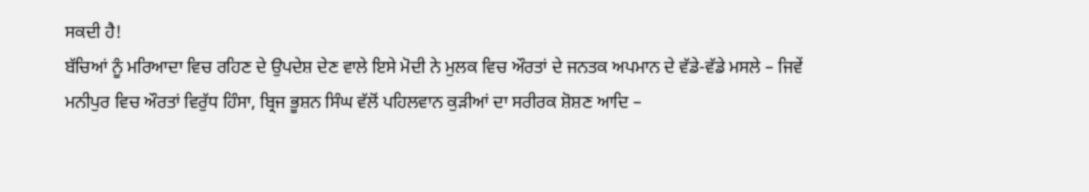ਸਕਦੀ ਹੈ!
ਬੱਚਿਆਂ ਨੂੰ ਮਰਿਆਦਾ ਵਿਚ ਰਹਿਣ ਦੇ ਉਪਦੇਸ਼ ਦੇਣ ਵਾਲੇ ਇਸੇ ਮੋਦੀ ਨੇ ਮੁਲਕ ਵਿਚ ਔਰਤਾਂ ਦੇ ਜਨਤਕ ਅਪਮਾਨ ਦੇ ਵੱਡੇ-ਵੱਡੇ ਮਸਲੇ – ਜਿਵੇਂ ਮਨੀਪੁਰ ਵਿਚ ਔਰਤਾਂ ਵਿਰੁੱਧ ਹਿੰਸਾ, ਬ੍ਰਿਜ ਭੂਸ਼ਨ ਸਿੰਘ ਵੱਲੋਂ ਪਹਿਲਵਾਨ ਕੁੜੀਆਂ ਦਾ ਸਰੀਰਕ ਸ਼ੋਸ਼ਣ ਆਦਿ –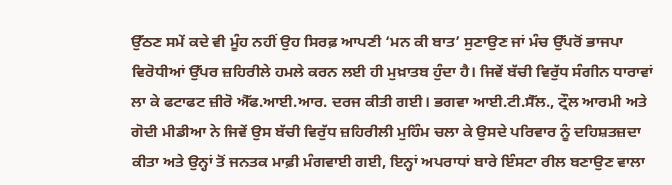ਉੱਠਣ ਸਮੇਂ ਕਦੇ ਵੀ ਮੂੰਹ ਨਹੀਂ ਉਹ ਸਿਰਫ਼ ਆਪਣੀ ‘ਮਨ ਕੀ ਬਾਤ’ ਸੁਣਾਉਣ ਜਾਂ ਮੰਚ ਉੱਪਰੋਂ ਭਾਜਪਾ ਵਿਰੋਧੀਆਂ ਉੱਪਰ ਜ਼ਹਿਰੀਲੇ ਹਮਲੇ ਕਰਨ ਲਈ ਹੀ ਮੁਖ਼ਾਤਬ ਹੁੰਦਾ ਹੈ। ਜਿਵੇਂ ਬੱਚੀ ਵਿਰੁੱਧ ਸੰਗੀਨ ਧਾਰਾਵਾਂ ਲਾ ਕੇ ਫਟਾਫਟ ਜ਼ੀਰੋ ਐੱਫ.ਆਈ.ਆਰ. ਦਰਜ ਕੀਤੀ ਗਈ। ਭਗਵਾ ਆਈ.ਟੀ.ਸੈੱਲ., ਟ੍ਰੌਲ ਆਰਮੀ ਅਤੇ ਗੋਦੀ ਮੀਡੀਆ ਨੇ ਜਿਵੇਂ ਉਸ ਬੱਚੀ ਵਿਰੁੱਧ ਜ਼ਹਿਰੀਲੀ ਮੁਹਿੰਮ ਚਲਾ ਕੇ ਉਸਦੇ ਪਰਿਵਾਰ ਨੂੰ ਦਹਿਸ਼ਤਜ਼ਦਾ ਕੀਤਾ ਅਤੇ ਉਨ੍ਹਾਂ ਤੋਂ ਜਨਤਕ ਮਾਫ਼ੀ ਮੰਗਵਾਈ ਗਈ, ਇਨ੍ਹਾਂ ਅਪਰਾਧਾਂ ਬਾਰੇ ਇੰਸਟਾ ਰੀਲ ਬਣਾਉਣ ਵਾਲਾ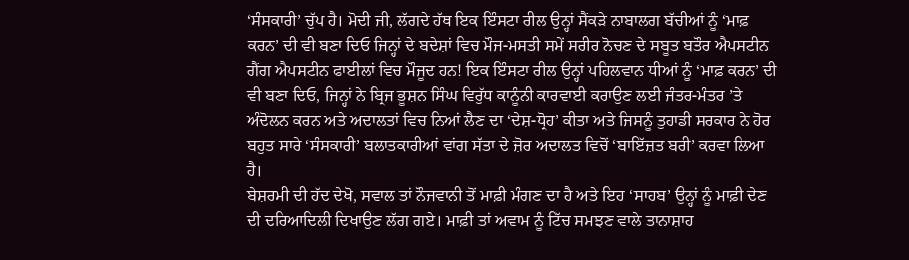‘ਸੰਸਕਾਰੀ’ ਚੁੱਪ ਹੈ। ਮੋਦੀ ਜੀ, ਲੱਗਦੇ ਹੱਥ ਇਕ ਇੰਸਟਾ ਰੀਲ ਉਨ੍ਹਾਂ ਸੈਂਕੜੇ ਨਾਬਾਲਗ ਬੱਚੀਆਂ ਨੂੰ ‘ਮਾਫ਼ ਕਰਨ’ ਦੀ ਵੀ ਬਣਾ ਦਿਓ ਜਿਨ੍ਹਾਂ ਦੇ ਬਦੇਸ਼ਾਂ ਵਿਚ ਮੌਜ-ਮਸਤੀ ਸਮੇਂ ਸਰੀਰ ਨੋਚਣ ਦੇ ਸਬੂਤ ਬਤੌਰ ਐਪਸਟੀਨ ਗੈਂਗ ਐਪਸਟੀਨ ਫਾਈਲਾਂ ਵਿਚ ਮੌਜੂਦ ਹਨ! ਇਕ ਇੰਸਟਾ ਰੀਲ ਉਨ੍ਹਾਂ ਪਹਿਲਵਾਨ ਧੀਆਂ ਨੂੰ ‘ਮਾਫ਼ ਕਰਨ’ ਦੀ ਵੀ ਬਣਾ ਦਿਓ, ਜਿਨ੍ਹਾਂ ਨੇ ਬ੍ਰਿਜ ਭੂਸ਼ਨ ਸਿੰਘ ਵਿਰੁੱਧ ਕਾਨੂੰਨੀ ਕਾਰਵਾਈ ਕਰਾਉਣ ਲਈ ਜੰਤਰ-ਮੰਤਰ ’ਤੇ ਅੰਦੋਲਨ ਕਰਨ ਅਤੇ ਅਦਾਲਤਾਂ ਵਿਚ ਨਿਆਂ ਲੈਣ ਦਾ ‘ਦੇਸ਼-ਧ੍ਰੋਹ’ ਕੀਤਾ ਅਤੇ ਜਿਸਨੂੰ ਤੁਹਾਡੀ ਸਰਕਾਰ ਨੇ ਹੋਰ ਬਹੁਤ ਸਾਰੇ ‘ਸੰਸਕਾਰੀ’ ਬਲਾਤਕਾਰੀਆਂ ਵਾਂਗ ਸੱਤਾ ਦੇ ਜ਼ੋਰ ਅਦਾਲਤ ਵਿਚੋਂ ‘ਬਾਇੱਜ਼ਤ ਬਰੀ’ ਕਰਵਾ ਲਿਆ ਹੈ।
ਬੇਸ਼ਰਮੀ ਦੀ ਹੱਦ ਦੇਖੋ, ਸਵਾਲ ਤਾਂ ਨੌਜਵਾਨੀ ਤੋਂ ਮਾਫ਼ੀ ਮੰਗਣ ਦਾ ਹੈ ਅਤੇ ਇਹ ‘ਸਾਹਬ’ ਉਨ੍ਹਾਂ ਨੂੰ ਮਾਫ਼ੀ ਦੇਣ ਦੀ ਦਰਿਆਦਿਲੀ ਦਿਖਾਉਣ ਲੱਗ ਗਏ। ਮਾਫ਼ੀ ਤਾਂ ਅਵਾਮ ਨੂੰ ਟਿੱਚ ਸਮਝਣ ਵਾਲੇ ਤਾਨਾਸ਼ਾਹ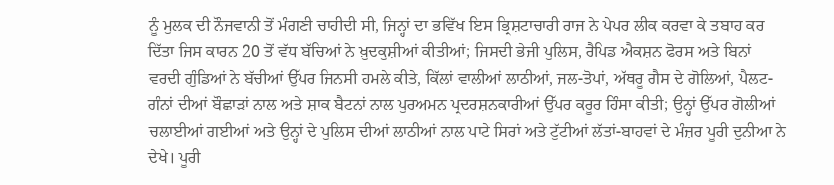ਨੂੰ ਮੁਲਕ ਦੀ ਨੌਜਵਾਨੀ ਤੋਂ ਮੰਗਣੀ ਚਾਹੀਦੀ ਸੀ, ਜਿਨ੍ਹਾਂ ਦਾ ਭਵਿੱਖ ਇਸ ਭ੍ਰਿਸ਼ਟਾਚਾਰੀ ਰਾਜ ਨੇ ਪੇਪਰ ਲੀਕ ਕਰਵਾ ਕੇ ਤਬਾਹ ਕਰ ਦਿੱਤਾ ਜਿਸ ਕਾਰਨ 20 ਤੋਂ ਵੱਧ ਬੱਚਿਆਂ ਨੇ ਖ਼ੁਦਕੁਸ਼ੀਆਂ ਕੀਤੀਆਂ; ਜਿਸਦੀ ਭੇਜੀ ਪੁਲਿਸ, ਰੈਪਿਡ ਐਕਸ਼ਨ ਫੋਰਸ ਅਤੇ ਬਿਨਾਂ ਵਰਦੀ ਗੁੰਡਿਆਂ ਨੇ ਬੱਚੀਆਂ ਉੱਪਰ ਜਿਨਸੀ ਹਮਲੇ ਕੀਤੇ, ਕਿੱਲਾਂ ਵਾਲੀਆਂ ਲਾਠੀਆਂ, ਜਲ-ਤੋਪਾਂ, ਅੱਥਰੂ ਗੈਸ ਦੇ ਗੋਲਿਆਂ, ਪੈਲਟ-ਗੰਨਾਂ ਦੀਆਂ ਬੌਛਾੜਾਂ ਨਾਲ ਅਤੇ ਸ਼ਾਕ ਬੈਟਨਾਂ ਨਾਲ ਪੁਰਅਮਨ ਪ੍ਰਦਰਸ਼ਨਕਾਰੀਆਂ ਉੱਪਰ ਕਰੂਰ ਹਿੰਸਾ ਕੀਤੀ; ਉਨ੍ਹਾਂ ਉੱਪਰ ਗੋਲੀਆਂ ਚਲਾਈਆਂ ਗਈਆਂ ਅਤੇ ਉਨ੍ਹਾਂ ਦੇ ਪੁਲਿਸ ਦੀਆਂ ਲਾਠੀਆਂ ਨਾਲ ਪਾਟੇ ਸਿਰਾਂ ਅਤੇ ਟੁੱਟੀਆਂ ਲੱਤਾਂ-ਬਾਹਵਾਂ ਦੇ ਮੰਜ਼ਰ ਪੂਰੀ ਦੁਨੀਆ ਨੇ ਦੇਖੇ। ਪੂਰੀ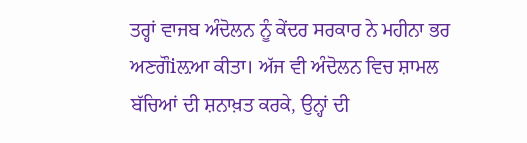ਤਰ੍ਹਾਂ ਵਾਜਬ ਅੰਦੋਲਨ ਨੂੰ ਕੇਂਦਰ ਸਰਕਾਰ ਨੇ ਮਹੀਨਾ ਭਰ ਅਣਗੌiਲ਼ਆ ਕੀਤਾ। ਅੱਜ ਵੀ ਅੰਦੋਲਨ ਵਿਚ ਸ਼ਾਮਲ ਬੱਚਿਆਂ ਦੀ ਸ਼ਨਾਖ਼ਤ ਕਰਕੇ, ਉਨ੍ਹਾਂ ਦੀ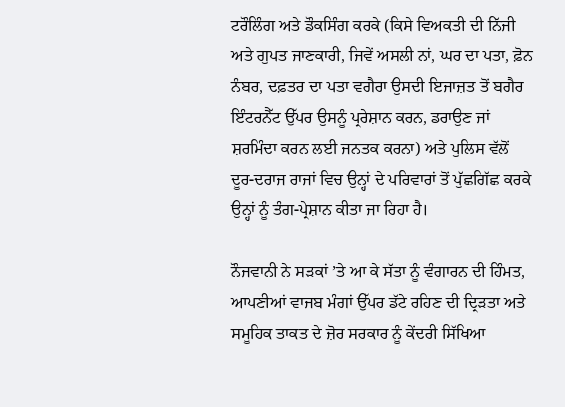ਟਰੌਲਿੰਗ ਅਤੇ ਡੌਕਸਿੰਗ ਕਰਕੇ (ਕਿਸੇ ਵਿਅਕਤੀ ਦੀ ਨਿੱਜੀ ਅਤੇ ਗੁਪਤ ਜਾਣਕਾਰੀ, ਜਿਵੇਂ ਅਸਲੀ ਨਾਂ, ਘਰ ਦਾ ਪਤਾ, ਫ਼ੋਨ ਨੰਬਰ, ਦਫ਼ਤਰ ਦਾ ਪਤਾ ਵਗੈਰਾ ਉਸਦੀ ਇਜਾਜ਼ਤ ਤੋਂ ਬਗੈਰ ਇੰਟਰਨੈੱਟ ਉੱਪਰ ਉਸਨੂੰ ਪ੍ਰਰੇਸ਼ਾਨ ਕਰਨ, ਡਰਾਉਣ ਜਾਂ ਸ਼ਰਮਿੰਦਾ ਕਰਨ ਲਈ ਜਨਤਕ ਕਰਨਾ) ਅਤੇ ਪੁਲਿਸ ਵੱਲੋਂ ਦੂਰ-ਦਰਾਜ ਰਾਜਾਂ ਵਿਚ ਉਨ੍ਹਾਂ ਦੇ ਪਰਿਵਾਰਾਂ ਤੋਂ ਪੁੱਛਗਿੱਛ ਕਰਕੇ ਉਨ੍ਹਾਂ ਨੂੰ ਤੰਗ-ਪ੍ਰੇਸ਼ਾਨ ਕੀਤਾ ਜਾ ਰਿਹਾ ਹੈ।

ਨੌਜਵਾਨੀ ਨੇ ਸੜਕਾਂ ’ਤੇ ਆ ਕੇ ਸੱਤਾ ਨੂੰ ਵੰਗਾਰਨ ਦੀ ਹਿੰਮਤ, ਆਪਣੀਆਂ ਵਾਜਬ ਮੰਗਾਂ ਉੱਪਰ ਡੱਟੇ ਰਹਿਣ ਦੀ ਦ੍ਰਿੜਤਾ ਅਤੇ ਸਮੂਹਿਕ ਤਾਕਤ ਦੇ ਜ਼ੋਰ ਸਰਕਾਰ ਨੂੰ ਕੇਂਦਰੀ ਸਿੱਖਿਆ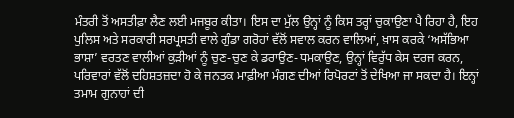ਮੰਤਰੀ ਤੋਂ ਅਸਤੀਫ਼ਾ ਲੈਣ ਲਈ ਮਜਬੂਰ ਕੀਤਾ। ਇਸ ਦਾ ਮੁੱਲ ਉਨ੍ਹਾਂ ਨੂੰ ਕਿਸ ਤਰ੍ਹਾਂ ਚੁਕਾਉਣਾ ਪੈ ਰਿਹਾ ਹੈ, ਇਹ ਪੁਲਿਸ ਅਤੇ ਸਰਕਾਰੀ ਸਰਪ੍ਰਸਤੀ ਵਾਲੇ ਗੁੰਡਾ ਗਰੋਹਾਂ ਵੱਲੋਂ ਸਵਾਲ ਕਰਨ ਵਾਲਿਆਂ, ਖ਼ਾਸ ਕਰਕੇ ‘ਅਸੱਭਿਆ ਭਾਸ਼ਾ’ ਵਰਤਣ ਵਾਲੀਆਂ ਕੁੜੀਆਂ ਨੂੰ ਚੁਣ-ਚੁਣ ਕੇ ਡਰਾਉਣ-ਧਮਕਾਉਣ, ਉਨ੍ਹਾਂ ਵਿਰੁੱਧ ਕੇਸ ਦਰਜ ਕਰਨ, ਪਰਿਵਾਰਾਂ ਵੱਲੋਂ ਦਹਿਸ਼ਤਜ਼ਦਾ ਹੋ ਕੇ ਜਨਤਕ ਮਾਫ਼ੀਆ ਮੰਗਣ ਦੀਆਂ ਰਿਪੋਰਟਾਂ ਤੋਂ ਦੇਖਿਆ ਜਾ ਸਕਦਾ ਹੈ। ਇਨ੍ਹਾਂ ਤਮਾਮ ਗੁਨਾਹਾਂ ਦੀ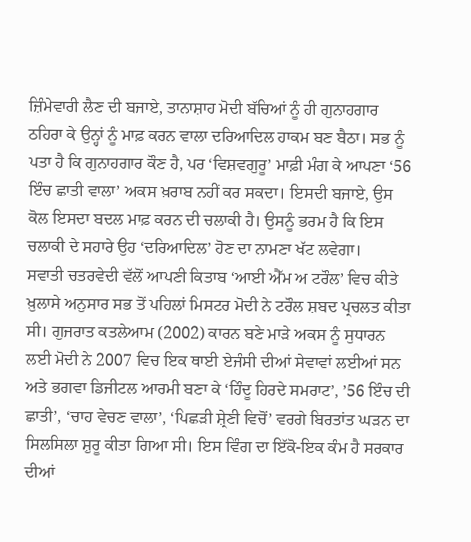ਜ਼ਿੰਮੇਵਾਰੀ ਲੈਣ ਦੀ ਬਜਾਏ, ਤਾਨਾਸ਼ਾਹ ਮੋਦੀ ਬੱਚਿਆਂ ਨੂੰ ਹੀ ਗੁਨਾਹਗਾਰ ਠਹਿਰਾ ਕੇ ਉਨ੍ਹਾਂ ਨੂੰ ਮਾਫ਼ ਕਰਨ ਵਾਲਾ ਦਰਿਆਦਿਲ ਹਾਕਮ ਬਣ ਬੈਠਾ। ਸਭ ਨੂੰ ਪਤਾ ਹੈ ਕਿ ਗੁਨਾਹਗਾਰ ਕੌਣ ਹੈ, ਪਰ ‘ਵਿਸ਼ਵਗੁਰੂ’ ਮਾਫ਼ੀ ਮੰਗ ਕੇ ਆਪਣਾ ‘56 ਇੰਚ ਛਾਤੀ ਵਾਲਾ’ ਅਕਸ ਖ਼ਰਾਬ ਨਹੀਂ ਕਰ ਸਕਦਾ। ਇਸਦੀ ਬਜਾਏ, ਉਸ ਕੋਲ ਇਸਦਾ ਬਦਲ ਮਾਫ਼ ਕਰਨ ਦੀ ਚਲਾਕੀ ਹੈ। ਉਸਨੂੰ ਭਰਮ ਹੈ ਕਿ ਇਸ ਚਲਾਕੀ ਦੇ ਸਹਾਰੇ ਉਹ ‘ਦਰਿਆਦਿਲ’ ਹੋਣ ਦਾ ਨਾਮਣਾ ਖੱਟ ਲਵੇਗਾ।
ਸਵਾਤੀ ਚਤਰਵੇਦੀ ਵੱਲੋਂ ਆਪਣੀ ਕਿਤਾਬ ‘ਆਈ ਐੱਮ ਅ ਟਰੌਲ’ ਵਿਚ ਕੀਤੇ ਖ਼ੁਲਾਸੇ ਅਨੁਸਾਰ ਸਭ ਤੋਂ ਪਹਿਲਾਂ ਮਿਸਟਰ ਮੋਦੀ ਨੇ ਟਰੌਲ ਸ਼ਬਦ ਪ੍ਰਚਲਤ ਕੀਤਾ ਸੀ। ਗੁਜਰਾਤ ਕਤਲੇਆਮ (2002) ਕਾਰਨ ਬਣੇ ਮਾੜੇ ਅਕਸ ਨੂੰ ਸੁਧਾਰਨ ਲਈ ਮੋਦੀ ਨੇ 2007 ਵਿਚ ਇਕ ਥਾਈ ਏਜੰਸੀ ਦੀਆਂ ਸੇਵਾਵਾਂ ਲਈਆਂ ਸਨ ਅਤੇ ਭਗਵਾ ਡਿਜੀਟਲ ਆਰਮੀ ਬਣਾ ਕੇ ‘ਹਿੰਦੂ ਹਿਰਦੇ ਸਮਰਾਟ’, ’56 ਇੰਚ ਦੀ ਛਾਤੀ’, ‘ਚਾਹ ਵੇਚਣ ਵਾਲਾ’, ‘ਪਿਛੜੀ ਸ਼੍ਰੇਣੀ ਵਿਚੋਂ’ ਵਰਗੇ ਬਿਰਤਾਂਤ ਘੜਨ ਦਾ ਸਿਲਸਿਲਾ ਸ਼ੁਰੂ ਕੀਤਾ ਗਿਆ ਸੀ। ਇਸ ਵਿੰਗ ਦਾ ਇੱਕੋ-ਇਕ ਕੰਮ ਹੈ ਸਰਕਾਰ ਦੀਆਂ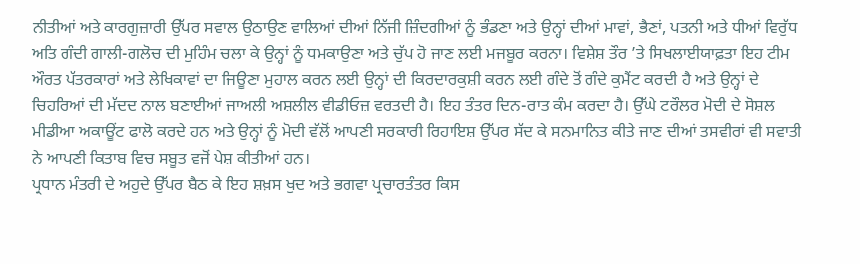ਨੀਤੀਆਂ ਅਤੇ ਕਾਰਗੁਜ਼ਾਰੀ ਉੱਪਰ ਸਵਾਲ ਉਠਾਉਣ ਵਾਲਿਆਂ ਦੀਆਂ ਨਿੱਜੀ ਜ਼ਿੰਦਗੀਆਂ ਨੂੰ ਭੰਡਣਾ ਅਤੇ ਉਨ੍ਹਾਂ ਦੀਆਂ ਮਾਵਾਂ, ਭੈਣਾਂ, ਪਤਨੀ ਅਤੇ ਧੀਆਂ ਵਿਰੁੱਧ ਅਤਿ ਗੰਦੀ ਗਾਲੀ-ਗਲੋਚ ਦੀ ਮੁਹਿੰਮ ਚਲਾ ਕੇ ਉਨ੍ਹਾਂ ਨੂੰ ਧਮਕਾਉਣਾ ਅਤੇ ਚੁੱਪ ਹੋ ਜਾਣ ਲਈ ਮਜਬੂਰ ਕਰਨਾ। ਵਿਸ਼ੇਸ਼ ਤੌਰ ’ਤੇ ਸਿਖਲਾਈਯਾਫ਼ਤਾ ਇਹ ਟੀਮ ਔਰਤ ਪੱਤਰਕਾਰਾਂ ਅਤੇ ਲੇਖਿਕਾਵਾਂ ਦਾ ਜਿਊਣਾ ਮੁਹਾਲ ਕਰਨ ਲਈ ਉਨ੍ਹਾਂ ਦੀ ਕਿਰਦਾਰਕੁਸ਼ੀ ਕਰਨ ਲਈ ਗੰਦੇ ਤੋਂ ਗੰਦੇ ਕੁਮੈਂਟ ਕਰਦੀ ਹੈ ਅਤੇ ਉਨ੍ਹਾਂ ਦੇ ਚਿਹਰਿਆਂ ਦੀ ਮੱਦਦ ਨਾਲ ਬਣਾਈਆਂ ਜਾਅਲੀ ਅਸ਼ਲੀਲ ਵੀਡੀਓਜ਼ ਵਰਤਦੀ ਹੈ। ਇਹ ਤੰਤਰ ਦਿਨ-ਰਾਤ ਕੰਮ ਕਰਦਾ ਹੈ। ਉੱਘੇ ਟਰੌਲਰ ਮੋਦੀ ਦੇ ਸੋਸ਼ਲ ਮੀਡੀਆ ਅਕਾਊਂਟ ਫਾਲੋ ਕਰਦੇ ਹਨ ਅਤੇ ਉਨ੍ਹਾਂ ਨੂੰ ਮੋਦੀ ਵੱਲੋਂ ਆਪਣੀ ਸਰਕਾਰੀ ਰਿਹਾਇਸ਼ ਉੱਪਰ ਸੱਦ ਕੇ ਸਨਮਾਨਿਤ ਕੀਤੇ ਜਾਣ ਦੀਆਂ ਤਸਵੀਰਾਂ ਵੀ ਸਵਾਤੀ ਨੇ ਆਪਣੀ ਕਿਤਾਬ ਵਿਚ ਸਬੂਤ ਵਜੋਂ ਪੇਸ਼ ਕੀਤੀਆਂ ਹਨ।
ਪ੍ਰਧਾਨ ਮੰਤਰੀ ਦੇ ਅਹੁਦੇ ਉੱਪਰ ਬੈਠ ਕੇ ਇਹ ਸ਼ਖ਼ਸ ਖੁਦ ਅਤੇ ਭਗਵਾ ਪ੍ਰਚਾਰਤੰਤਰ ਕਿਸ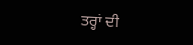ਤਰ੍ਹਾਂ ਦੀ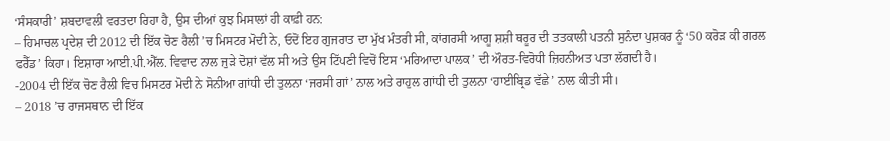‘ਸੰਸਕਾਰੀ’ ਸ਼ਬਦਾਵਲੀ ਵਰਤਦਾ ਰਿਹਾ ਹੈ, ਉਸ ਦੀਆਂ ਕੁਝ ਮਿਸਾਲਾਂ ਹੀ ਕਾਫ਼ੀ ਹਨ:
– ਹਿਮਾਚਲ ਪ੍ਰਦੇਸ਼ ਦੀ 2012 ਦੀ ਇੱਕ ਚੋਣ ਰੈਲੀ ’ਚ ਮਿਸਟਰ ਮੋਦੀ ਨੇ, ਓਦੋਂ ਇਹ ਗੁਜਰਾਤ ਦਾ ਮੁੱਖ ਮੰਤਰੀ ਸੀ, ਕਾਂਗਰਸੀ ਆਗੂ ਸ਼ਸ਼ੀ ਥਰੂਰ ਦੀ ਤਤਕਾਲੀ ਪਤਨੀ ਸੁਨੰਦਾ ਪੁਸ਼ਕਰ ਨੂੰ ‘50 ਕਰੋੜ ਕੀ ਗਰਲ ਫਰੈੱਡ’ ਕਿਹਾ। ਇਸ਼ਾਰਾ ਆਈ.ਪੀ.ਐੱਲ. ਵਿਵਾਦ ਨਾਲ ਜੁੜੇ ਦੋਸ਼ਾਂ ਵੱਲ ਸੀ ਅਤੇ ਉਸ ਟਿੱਪਣੀ ਵਿਚੋਂ ਇਸ ‘ਮਰਿਆਦਾ ਪਾਲਕ’ ਦੀ ਔਰਤ-ਵਿਰੋਧੀ ਜ਼ਿਹਨੀਅਤ ਪਤਾ ਲੱਗਦੀ ਹੈ।
-2004 ਦੀ ਇੱਕ ਚੋਣ ਰੈਲੀ ਵਿਚ ਮਿਸਟਰ ਮੋਦੀ ਨੇ ਸੋਨੀਆ ਗਾਂਧੀ ਦੀ ਤੁਲਨਾ ‘ਜਰਸੀ ਗਾਂ’ ਨਾਲ ਅਤੇ ਰਾਹੁਲ ਗਾਂਧੀ ਦੀ ਤੁਲਨਾ ‘ਹਾਈਬ੍ਰਿਡ ਵੱਛੇ’ ਨਾਲ ਕੀਤੀ ਸੀ।
– 2018 ’ਚ ਰਾਜਸਥਾਨ ਦੀ ਇੱਕ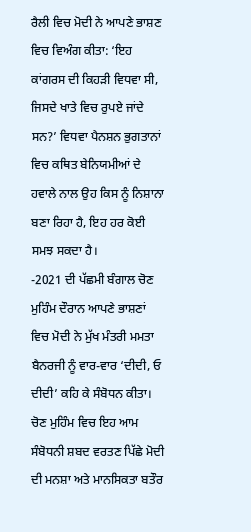ਰੈਲੀ ਵਿਚ ਮੋਦੀ ਨੇ ਆਪਣੇ ਭਾਸ਼ਣ ਵਿਚ ਵਿਅੰਗ ਕੀਤਾ: ‘ਇਹ ਕਾਂਗਰਸ ਦੀ ਕਿਹੜੀ ਵਿਧਵਾ ਸੀ, ਜਿਸਦੇ ਖਾਤੇ ਵਿਚ ਰੁਪਏ ਜਾਂਦੇ ਸਨ?’ ਵਿਧਵਾ ਪੈਨਸ਼ਨ ਭੁਗਤਾਨਾਂ ਵਿਚ ਕਥਿਤ ਬੇਨਿਯਮੀਆਂ ਦੇ ਹਵਾਲੇ ਨਾਲ ਉਹ ਕਿਸ ਨੂੰ ਨਿਸ਼ਾਨਾ ਬਣਾ ਰਿਹਾ ਹੈ, ਇਹ ਹਰ ਕੋਈ ਸਮਝ ਸਕਦਾ ਹੈ।
-2021 ਦੀ ਪੱਛਮੀ ਬੰਗਾਲ ਚੋਣ ਮੁਹਿੰਮ ਦੌਰਾਨ ਆਪਣੇ ਭਾਸ਼ਣਾਂ ਵਿਚ ਮੋਦੀ ਨੇ ਮੁੱਖ ਮੰਤਰੀ ਮਮਤਾ ਬੈਨਰਜੀ ਨੂੰ ਵਾਰ-ਵਾਰ ‘ਦੀਦੀ, ਓ ਦੀਦੀ’ ਕਹਿ ਕੇ ਸੰਬੋਧਨ ਕੀਤਾ। ਚੋਣ ਮੁਹਿੰਮ ਵਿਚ ਇਹ ਆਮ ਸੰਬੋਧਨੀ ਸ਼ਬਦ ਵਰਤਣ ਪਿੱਛੇ ਮੋਦੀ ਦੀ ਮਨਸ਼ਾ ਅਤੇ ਮਾਨਸਿਕਤਾ ਬਤੌਰ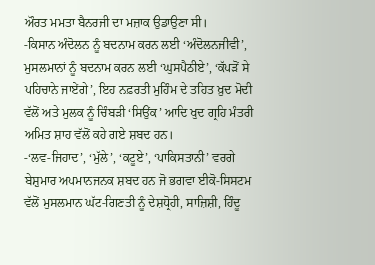ਔਰਤ ਮਮਤਾ ਬੈਨਰਜੀ ਦਾ ਮਜ਼ਾਕ ਉਡਾਉਣਾ ਸੀ।
-ਕਿਸਾਨ ਅੰਦੋਲਨ ਨੂੰ ਬਦਨਾਮ ਕਰਨ ਲਈ ‘ਅੰਦੋਲਨਜੀਵੀ’, ਮੁਸਲਮਾਨਾਂ ਨੂੰ ਬਦਨਾਮ ਕਰਨ ਲਈ ‘ਘੁਸਪੈਠੀਏ’, ‘ਕੱਪੜੋਂ ਸੇ ਪਹਿਚਾਨੇ ਜਾਏਂਗੇ’, ਇਹ ਨਫ਼ਰਤੀ ਮੁਹਿੰਮ ਦੇ ਤਹਿਤ ਖ਼ੁਦ ਮੋਦੀ ਵੱਲੋਂ ਅਤੇ ਮੁਲਕ ਨੂੰ ਚਿੰਬੜੀ ‘ਸਿਉਂਕ’ ਆਦਿ ਖੁਦ ਗ੍ਰਹਿ ਮੰਤਰੀ ਅਮਿਤ ਸ਼ਾਹ ਵੱਲੋਂ ਕਹੇ ਗਏ ਸ਼ਬਦ ਹਨ।
-‘ਲਵ-ਜਿਹਾਦ’, ‘ਮੁੱਲੇ’, ‘ਕਟੂਏ’, ‘ਪਾਕਿਸਤਾਨੀ’ ਵਰਗੇ ਬੇਸ਼ੁਮਾਰ ਅਪਮਾਨਜਨਕ ਸ਼ਬਦ ਹਨ ਜੋ ਭਗਵਾ ਈਕੋ-ਸਿਸਟਮ ਵੱਲੋਂ ਮੁਸਲਮਾਨ ਘੱਟ-ਗਿਣਤੀ ਨੂੰ ਦੇਸ਼ਧ੍ਰੋਹੀ, ਸਾਜ਼ਿਸ਼ੀ, ਹਿੰਦੂ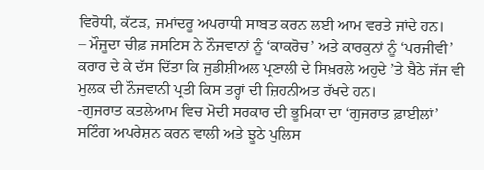ਵਿਰੋਧੀ, ਕੱਟੜ, ਜਮਾਂਦਰੂ ਅਪਰਾਧੀ ਸਾਬਤ ਕਰਨ ਲਈ ਆਮ ਵਰਤੇ ਜਾਂਦੇ ਹਨ।
– ਮੌਜੂਦਾ ਚੀਫ਼ ਜਸਟਿਸ ਨੇ ਨੌਜਵਾਨਾਂ ਨੂੰ ‘ਕਾਕਰੋਚ’ ਅਤੇ ਕਾਰਕੁਨਾਂ ਨੂੰ ‘ਪਰਜੀਵੀ’ ਕਰਾਰ ਦੇ ਕੇ ਦੱਸ ਦਿੱਤਾ ਕਿ ਜੁਡੀਸ਼ੀਅਲ ਪ੍ਰਣਾਲੀ ਦੇ ਸਿਖ਼ਰਲੇ ਅਹੁਦੇ ’ਤੇ ਬੈਠੇ ਜੱਜ ਵੀ ਮੁਲਕ ਦੀ ਨੌਜਵਾਨੀ ਪ੍ਰਤੀ ਕਿਸ ਤਰ੍ਹਾਂ ਦੀ ਜ਼ਿਹਨੀਅਤ ਰੱਖਦੇ ਹਨ।
-ਗੁਜਰਾਤ ਕਤਲੇਆਮ ਵਿਚ ਮੋਦੀ ਸਰਕਾਰ ਦੀ ਭੂਮਿਕਾ ਦਾ ‘ਗੁਜਰਾਤ ਫ਼ਾਈਲਾਂ’ ਸਟਿੰਗ ਅਪਰੇਸ਼ਨ ਕਰਨ ਵਾਲੀ ਅਤੇ ਝੂਠੇ ਪੁਲਿਸ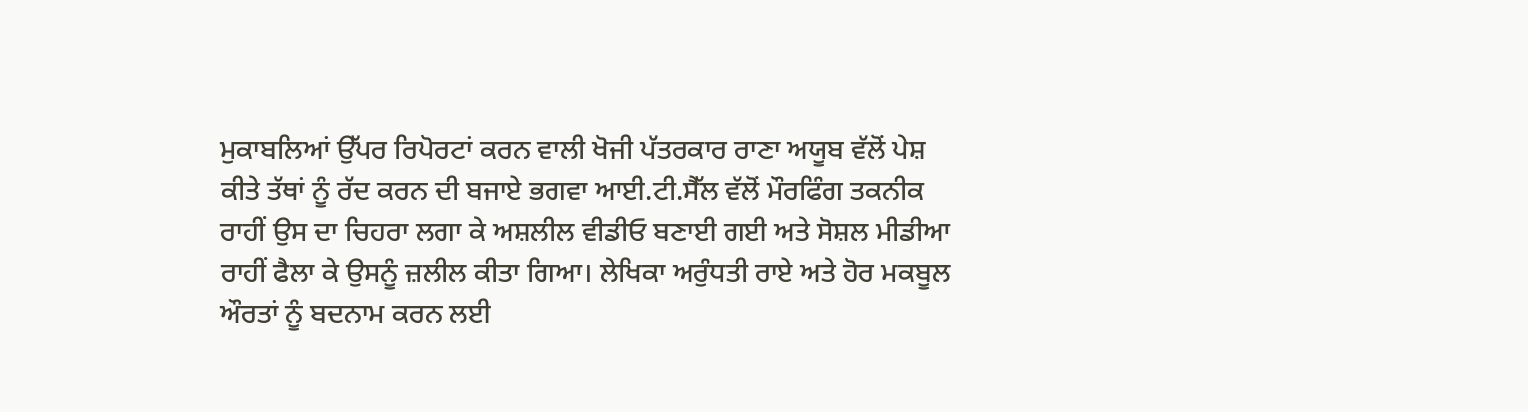ਮੁਕਾਬਲਿਆਂ ਉੱਪਰ ਰਿਪੋਰਟਾਂ ਕਰਨ ਵਾਲੀ ਖੋਜੀ ਪੱਤਰਕਾਰ ਰਾਣਾ ਅਯੂਬ ਵੱਲੋਂ ਪੇਸ਼ ਕੀਤੇ ਤੱਥਾਂ ਨੂੰ ਰੱਦ ਕਰਨ ਦੀ ਬਜਾਏ ਭਗਵਾ ਆਈ.ਟੀ.ਸੈੱਲ ਵੱਲੋਂ ਮੌਰਫਿੰਗ ਤਕਨੀਕ ਰਾਹੀਂ ਉਸ ਦਾ ਚਿਹਰਾ ਲਗਾ ਕੇ ਅਸ਼ਲੀਲ ਵੀਡੀਓ ਬਣਾਈ ਗਈ ਅਤੇ ਸੋਸ਼ਲ ਮੀਡੀਆ ਰਾਹੀਂ ਫੈਲਾ ਕੇ ਉਸਨੂੰ ਜ਼ਲੀਲ ਕੀਤਾ ਗਿਆ। ਲੇਖਿਕਾ ਅਰੁੰਧਤੀ ਰਾਏ ਅਤੇ ਹੋਰ ਮਕਬੂਲ ਔਰਤਾਂ ਨੂੰ ਬਦਨਾਮ ਕਰਨ ਲਈ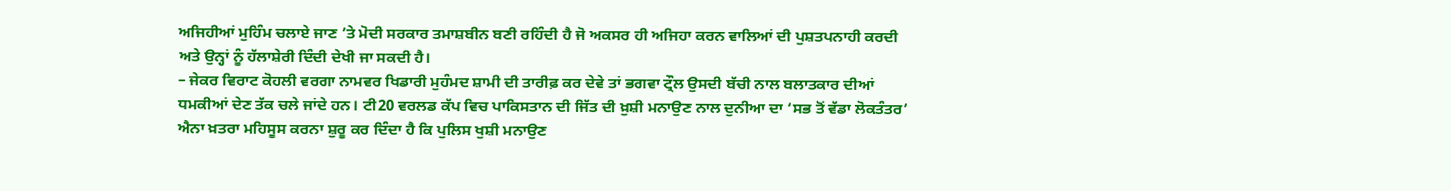ਅਜਿਹੀਆਂ ਮੁਹਿੰਮ ਚਲਾਏ ਜਾਣ ’ਤੇ ਮੋਦੀ ਸਰਕਾਰ ਤਮਾਸ਼ਬੀਨ ਬਣੀ ਰਹਿੰਦੀ ਹੈ ਜੋ ਅਕਸਰ ਹੀ ਅਜਿਹਾ ਕਰਨ ਵਾਲਿਆਂ ਦੀ ਪੁਸ਼ਤਪਨਾਹੀ ਕਰਦੀ ਅਤੇ ਉਨ੍ਹਾਂ ਨੂੰ ਹੱਲਾਸ਼ੇਰੀ ਦਿੰਦੀ ਦੇਖੀ ਜਾ ਸਕਦੀ ਹੈ।
– ਜੇਕਰ ਵਿਰਾਟ ਕੋਹਲੀ ਵਰਗਾ ਨਾਮਵਰ ਖਿਡਾਰੀ ਮੁਹੰਮਦ ਸ਼ਾਮੀ ਦੀ ਤਾਰੀਫ਼ ਕਰ ਦੇਵੇ ਤਾਂ ਭਗਵਾ ਟ੍ਰੌਲ ਉਸਦੀ ਬੱਚੀ ਨਾਲ ਬਲਾਤਕਾਰ ਦੀਆਂ ਧਮਕੀਆਂ ਦੇਣ ਤੱਕ ਚਲੇ ਜਾਂਦੇ ਹਨ। ਟੀ20 ਵਰਲਡ ਕੱਪ ਵਿਚ ਪਾਕਿਸਤਾਨ ਦੀ ਜਿੱਤ ਦੀ ਖ਼ੁਸ਼ੀ ਮਨਾਉਣ ਨਾਲ ਦੁਨੀਆ ਦਾ ‘ਸਭ ਤੋਂ ਵੱਡਾ ਲੋਕਤੰਤਰ’ ਐਨਾ ਖ਼ਤਰਾ ਮਹਿਸੂਸ ਕਰਨਾ ਸ਼ੁਰੂ ਕਰ ਦਿੰਦਾ ਹੈ ਕਿ ਪੁਲਿਸ ਖੁਸ਼ੀ ਮਨਾਉਣ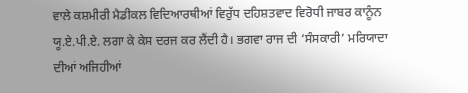ਵਾਲੇ ਕਸ਼ਮੀਰੀ ਮੈਡੀਕਲ ਵਿਦਿਆਰਥੀਆਂ ਵਿਰੁੱਧ ਦਹਿਸ਼ਤਵਾਦ ਵਿਰੋਧੀ ਜਾਬਰ ਕਾਨੂੰਨ ਯੂ.ਏ.ਪੀ.ਏ. ਲਗਾ ਕੇ ਕੇਸ ਦਰਜ ਕਰ ਲੈਂਦੀ ਹੈ। ਭਗਵਾ ਰਾਜ ਦੀ ‘ਸੰਸਕਾਰੀ’ ਮਰਿਯਾਦਾ ਦੀਆਂ ਅਜਿਹੀਆਂ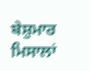ਬੇਸ਼ੁਮਾਰ ਮਿਸਾਲਾਂ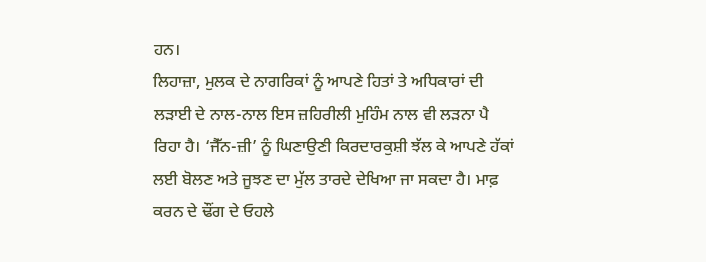ਹਨ।
ਲਿਹਾਜ਼ਾ, ਮੁਲਕ ਦੇ ਨਾਗਰਿਕਾਂ ਨੂੰ ਆਪਣੇ ਹਿਤਾਂ ਤੇ ਅਧਿਕਾਰਾਂ ਦੀ ਲੜਾਈ ਦੇ ਨਾਲ-ਨਾਲ ਇਸ ਜ਼ਹਿਰੀਲੀ ਮੁਹਿੰਮ ਨਾਲ ਵੀ ਲੜਨਾ ਪੈ ਰਿਹਾ ਹੈ। ‘ਜੈੱਨ-ਜ਼ੀ’ ਨੂੰ ਘਿਣਾਉਣੀ ਕਿਰਦਾਰਕੁਸ਼ੀ ਝੱਲ ਕੇ ਆਪਣੇ ਹੱਕਾਂ ਲਈ ਬੋਲਣ ਅਤੇ ਜੂਝਣ ਦਾ ਮੁੱਲ ਤਾਰਦੇ ਦੇਖਿਆ ਜਾ ਸਕਦਾ ਹੈ। ਮਾਫ਼ ਕਰਨ ਦੇ ਢੌਂਗ ਦੇ ਓਹਲੇ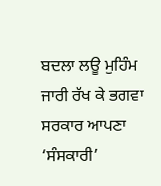ਬਦਲਾ ਲਊ ਮੁਹਿੰਮ ਜਾਰੀ ਰੱਖ ਕੇ ਭਗਵਾ ਸਰਕਾਰ ਆਪਣਾ ‘ਸੰਸਕਾਰੀ’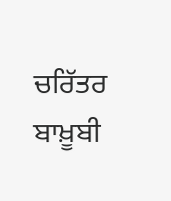ਚਰਿੱਤਰ ਬਾਖ਼ੂਬੀ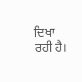ਦਿਖਾ ਰਹੀ ਹੈ।